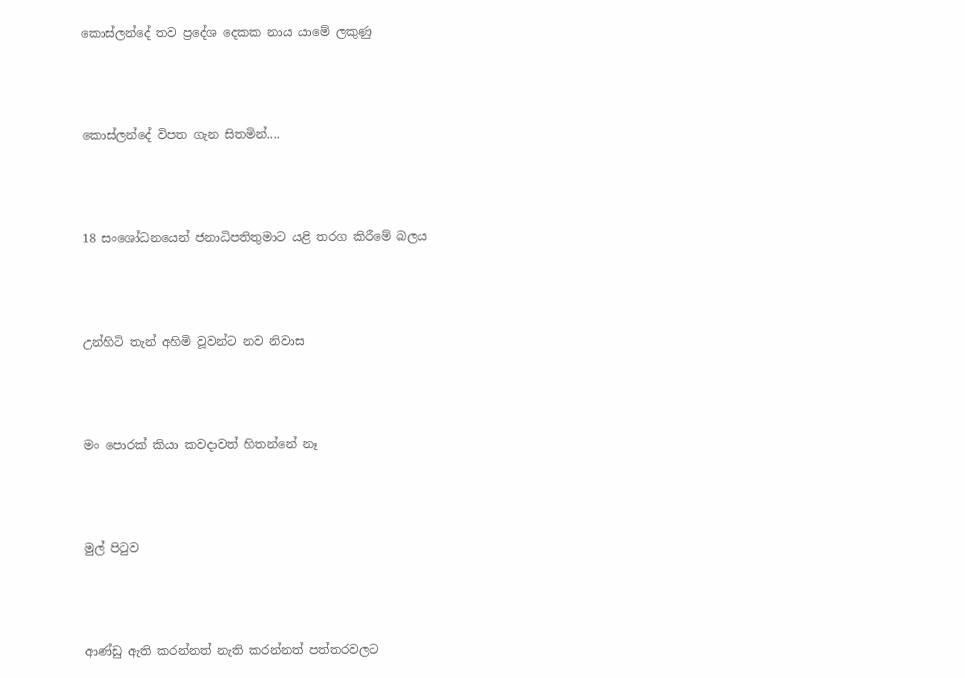කොස්ලන්දේ තව ප්‍රදේශ දෙකක නාය යාමේ ලකුණු




කොස්ලන්දේ විපත ගැන සිතමින්....




18 සංශෝධනයෙන් ජනාධිපතිතුමාට යළි තරග කිරීමේ බලය




උන්හිටි තැන් අහිමි වූවන්ට නව නිවාස




මං පොරක් කියා කවදාවත් හිතන්නේ නෑ




මුල් පිටුව




ආණ්ඩු ඇති කරන්නත් නැති කරන්නත් පත්තරවලට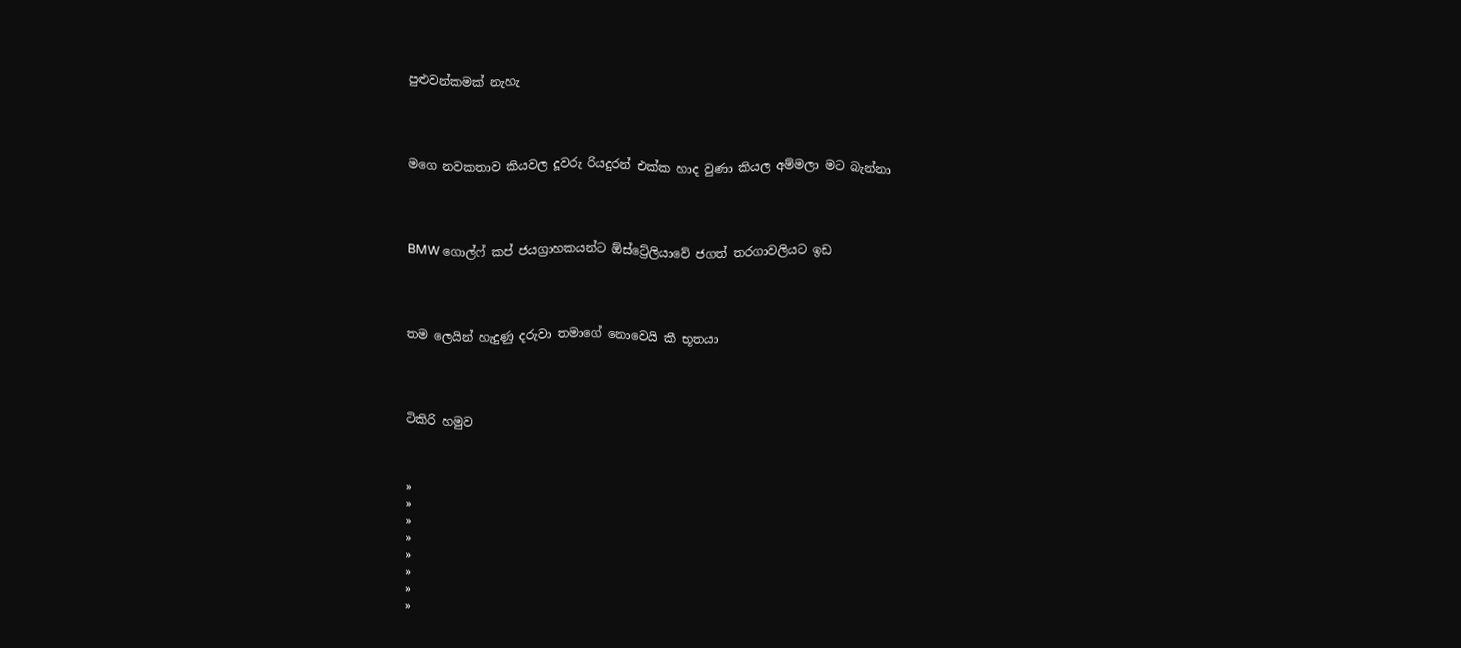පුළුවන්කමක් නැහැ




ම‍ගෙ නවකතාව කියවල දූවරු රියදුරන් එක්ක හාද වුණා කියල අම්මලා මට බැන්නා




BMW ගොල්ෆ් කප් ජයග්‍රාහකයන්ට ඕස්ට්‍රේලියාවේ ජගත් තරගාවලියට ඉඩ




තම ලෙයින් හැදුණු දරුවා තමාගේ නොවෙයි කී භූතයා




ටිකිරි හමුව



»
»
»
»
»
»
»
»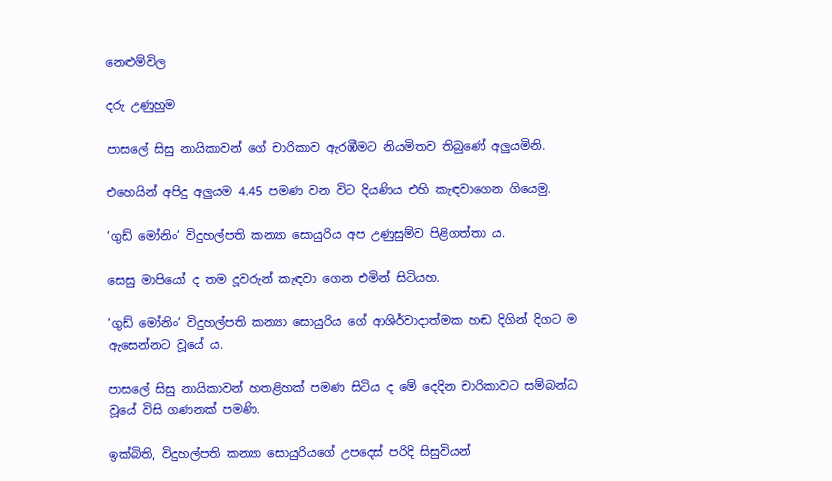නෙළුම්විල

දරු උණුහුම

පාසලේ සිසු නායිකාවන් ගේ චාරිකාව ඇරඹීමට නියමිතව තිබුණේ අලුයමිනි.

එහෙයින් අපිදු අලුයම 4.45 පමණ වන විට දියණිය එහි කැඳවාගෙන ගියෙමු.

‘ගුඩ් මෝනිං’ විදුහල්පති කන්‍යා සොයුරිය අප උණුසුම්ව පිළිගත්තා ය.

සෙසු මාපියෝ ද තම දූවරුන් කැඳවා ගෙන එමින් සිටියහ.

‘ගුඩ් මෝනිං’ විදුහල්පති කන්‍යා සොයුරිය ගේ ආශිර්වාදාත්මක හඬ දිගින් දිගට ම ඇසෙන්නට වූයේ ය.

පාසලේ සිසු නායිකාවන් හතළිහක් පමණ සිටිය ද මේ දෙදින චාරිකාවට සම්බන්ධ වූයේ විසි ගණනක් පමණි.

ඉක්බිති, විදුහල්පති කන්‍යා සොයුරියගේ උපදෙස් පරිදි සිසුවියන්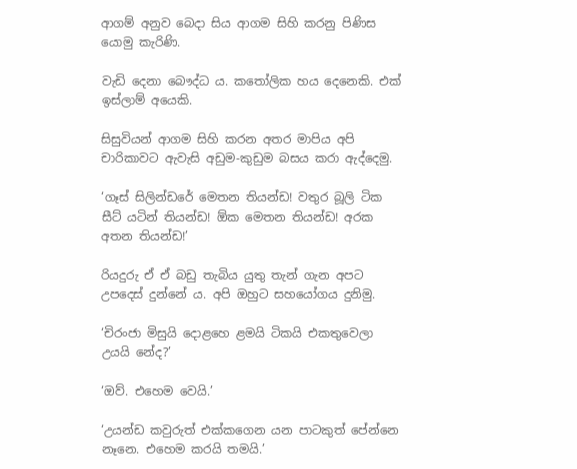ආගම් අනුව බෙදා සිය ආගම සිහි කරනු පිණිස යොමු කැරිණි.

වැඩි දෙනා බෞද්ධ ය. කතෝලික හය දෙනෙකි. එක් ඉස්ලාම් අයෙකි.

සිසුවියන් ආගම සිහි කරන අතර මාපිය අපි චාරිකාවට ඇවැසි අඩුම-කුඩුම බසය කරා ඇද්දෙමු.

‘ගෑස් සිලින්‍ඩරේ මෙතන තියන්ඩ! වතුර බූලි ටික සීට් යටින් තියන්ඩ! ඕක මෙතන තියන්ඩ! අරක අතන තියන්ඩ!’

රියදුරු ඒ ඒ බඩු තැබිය යුතු තැන් ගැන අපට උපදෙස් දුන්නේ ය. අපි ඔහුට සහයෝගය දුනිමු.

‘චිරංජා මිසුයි දොළහෙ ළමයි ටිකයි එකතුවෙලා උයයි නේද?’

‘ඔව්. එහෙම වෙයි.’

‘උයන්ඩ කවුරුත් එක්කගෙන යන පාටකුත් පේන්නෙ නෑනෙ. එහෙම කරයි තමයි.’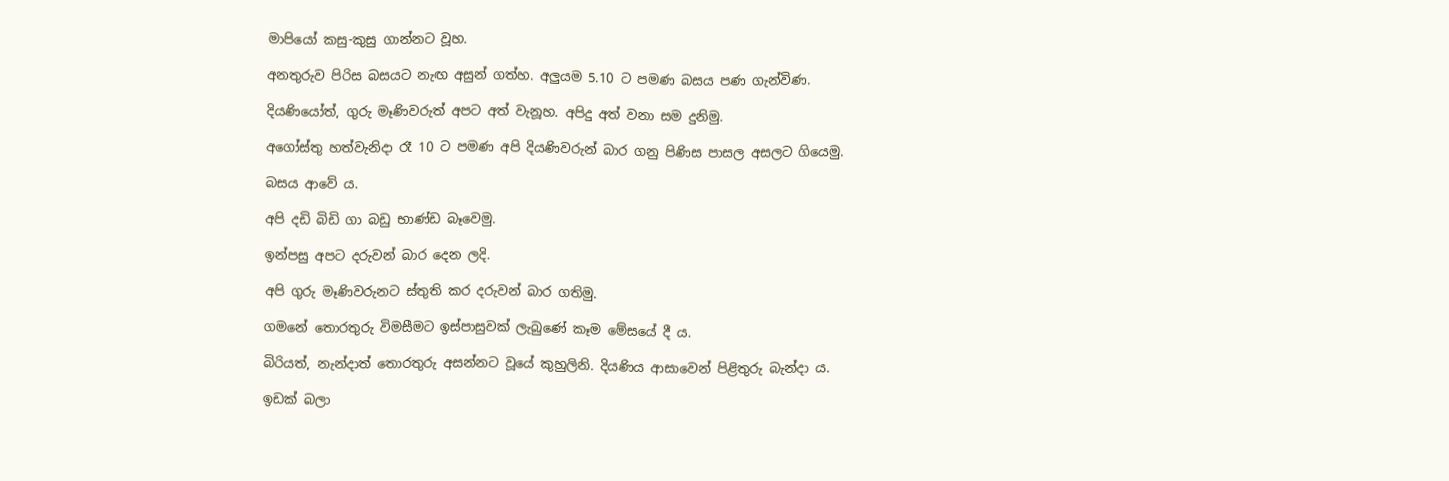මාපියෝ කසු-කුසු ගාන්නට වූහ.

අනතුරුව පිරිස බසයට නැඟ අසුන් ගත්හ. අලුයම 5.10 ට පමණ බසය පණ ගැන්විණ.

දියණියෝත්, ගුරු මෑණිවරුත් අපට අත් වැනූහ. අපිදු අත් වනා සම දුනිමු.

අගෝස්තු හත්වැනිදා රෑ 10 ට පමණ අපි දියණිවරුන් බාර ගනු පිණිස පාසල අසලට ගියෙමු.

බසය ආවේ ය.

අපි දඩි බිඩි ගා බඩු භාණ්ඩ බෑවෙමු.

ඉන්පසු අපට දරුවන් බාර දෙන ලදි.

අපි ගුරු මෑණිවරුනට ස්තුති කර දරුවන් බාර ගතිමු.

ගමනේ තොරතුරු විමසීමට ඉස්පාසුවක් ලැබුණේ කෑම මේසයේ දී ය.

බිරියත්, නැන්දාත් ‍තොරතුරු අසන්නට වූයේ කුහුලිනි. දියණිය ආසාවෙන් පිළිතුරු බැන්දා ය.

ඉඩක් බලා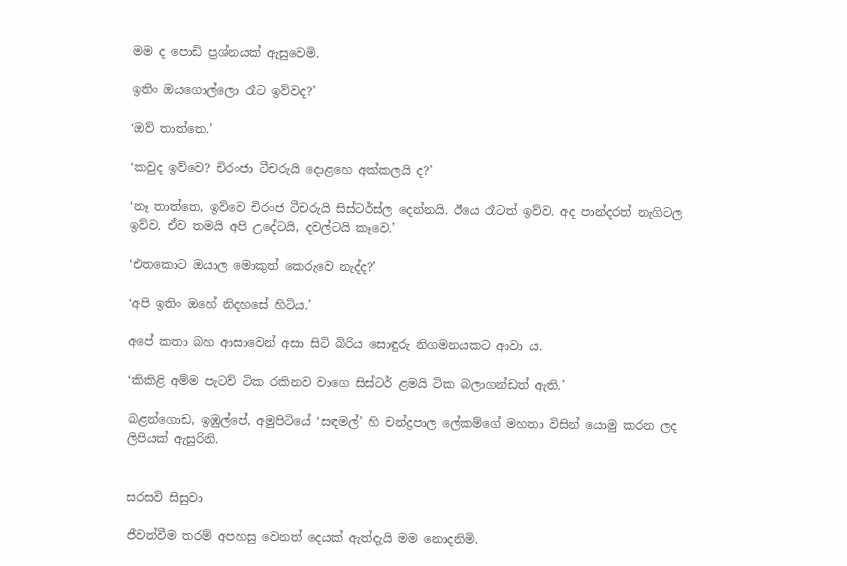මම ද පොඩි ප්‍රශ්නයක් ඇසුවෙමි.

ඉතිං ඔයගොල්ලො රෑට ඉව්වද?’

‘ඔව් තාත්තෙ.’

‘කවුද ඉව්වෙ? චිරංජා ටීචරුයි දොළහෙ අක්කලයි ද?’

‘නෑ තාත්තෙ, ඉව්වෙ චිරංජ ටීචරුයි සිස්ටර්ස්ල දෙන්නයි. ඊයෙ රෑටත් ඉව්ව. අද පාන්දරත් නැගිටල ඉව්ව. ඒව තමයි අපි උදේටයි, දවල්ටයි කෑවෙ.’

‘එතකොට ඔයාල ‍මොකුත් කෙරුවෙ නැද්ද?’

‘අපි ඉතිං ඔහේ නිදහසේ හිටිය.’

අපේ කතා බහ ආසාවෙන් අසා සිටි බිරිය සොඳුරු නිගමනයකට ආවා ය.

‘කිකිළි අම්ම පැටව් ටික රකිනව වාගෙ සිස්ටර් ළමයි ටික බලාගන්ඩත් ඇති.’

බළන්ගොඩ, ඉඹුල්පේ, අමුපිටියේ ‘සඳමල්’ හි චන්ද්‍රපාල ලේකම්ගේ මහතා විසින් යොමු කරන ලද ලිපියක් ඇසුරිනි.


සරසවි සිසුවා

ජීවත්වීම තරම් අපහසු වෙනත් දෙයක් ඇත්දැයි මම නොදනිමි.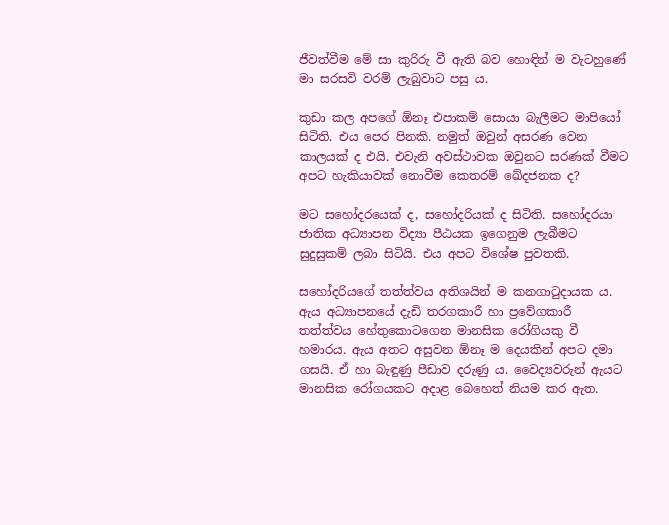ජීවත්වීම මේ සා කුරිරු වී ඇති බව හොඳින් ම වැටහුණේ මා සරසවි වරම් ලැබුවාට පසු ය.

කුඩා කල අපගේ ඕනෑ එපාකම් සොයා බැලීමට මාපියෝ සිටිති. එය පෙර පිනකි. නමුත් ඔවුන් අසරණ වෙන කාලයක් ද එයි. එවැනි අවස්ථාවක ඔවුනට සරණක් වීමට අපට හැකියාවක් නොවීම කෙතරම් ඛේදජනක ද?

මට සහෝදරයෙක් ද, සහෝදරියක් ද සිටිති. සහෝදරයා ජාතික අධ්‍යාපන විද්‍යා පීඨ‍යක ඉගෙනුම ලැබීමට සුදුසුකම් ලබා සිටියි. එය අපට විශේෂ පුවතකි.

සහෝදරියගේ තත්ත්වය අතිශයින් ම කනගාටුදායක ය. ඇය අධ්‍යාපනයේ දැඩි තරගකාරී හා ප්‍රවේගකාරී තත්ත්වය හේතුකොටගෙන මානසික රෝගියකු වී හමාරය. ඇය අතට අසුවන ඕනෑ ම දෙයකින් අපට දමා ගසයි. ඒ හා බැඳුණු පීඩාව දරුණු ය. වෛද්‍යවරුන් ඇයට මානසික රෝගයකට අදාළ බෙහෙත් නියම කර ඇත.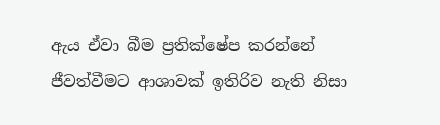ඇය ඒවා බීම ප්‍රතික්ෂේප කරන්නේ ජීවත්වීමට ආශාවක් ඉතිරිව නැති නිසා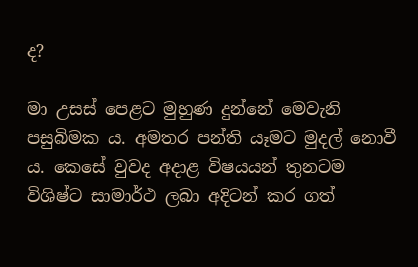ද?

මා උසස් පෙළට මුහුණ දුන්නේ මෙවැනි පසුබිමක ය. අමතර පන්ති යෑමට මුදල් නොවී ය. කෙසේ වුවද අදාළ විෂයයන් තුනටම විශිෂ්ට සාමාර්ථ ලබා අදිටන් කර ගත්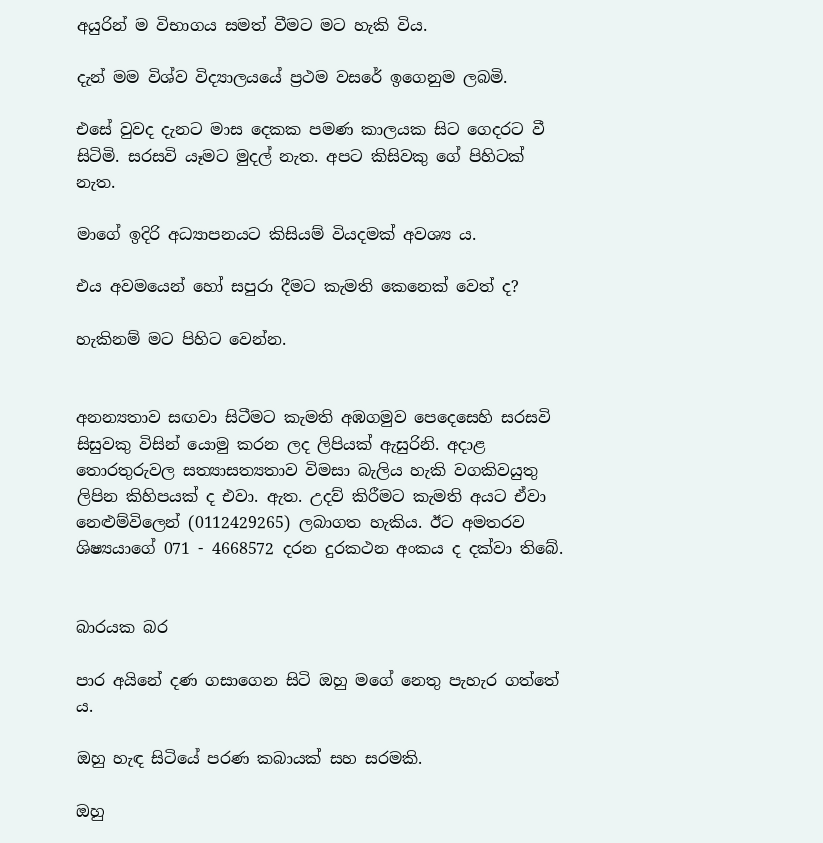අයුරින් ම විභාගය සමත් වීමට මට හැකි විය.

දැන් මම විශ්ව විද්‍යාලයයේ ප්‍රථම වසරේ ඉගෙනුම ලබමි.

එසේ වුවද දැනට මාස දෙකක පමණ කාලයක සිට ගෙදරට වී සිටිමි. සරසවි යෑමට මුදල් නැත. අපට කිසිවකු ගේ පිහිටක් නැත.

මාගේ ඉදිරි අධ්‍යාපනයට කිසියම් වියදමක් අවශ්‍ය ය.

එය අවමයෙන් හෝ සපුරා දීමට කැමති කෙනෙක් වෙත් ද?

හැකිනම් මට පිහිට වෙන්න.


අනන්‍යතාව සඟවා සිටීමට කැමති අඹගමුව පෙදෙසෙහි සරසවි සිසුවකු විසින් යොමු කරන ලද ලිපියක් ඇසුරිනි. අදාළ තොරතුරුවල සත්‍යාසත්‍යතාව විමසා බැලිය හැකි වගකිවයුතු ලිපින කිහිපයක් ද එවා. ඇත. උදව් කිරීමට කැමති අයට ඒවා නෙළුම්විලෙන් (0112429265) ලබාගත හැකිය. ඊට අමතරව ශිෂ්‍යයාගේ 071 - 4668572 දරන දුරකථන අංකය ද දක්වා තිබේ.


බාරයක බර

පාර අයිනේ දණ ගසාගෙන සිටි ඔහු මගේ නෙතු පැහැර ගත්තේ ය.

ඔහු හැඳ සිටියේ පරණ කබායක් සහ සරමකි.

ඔහු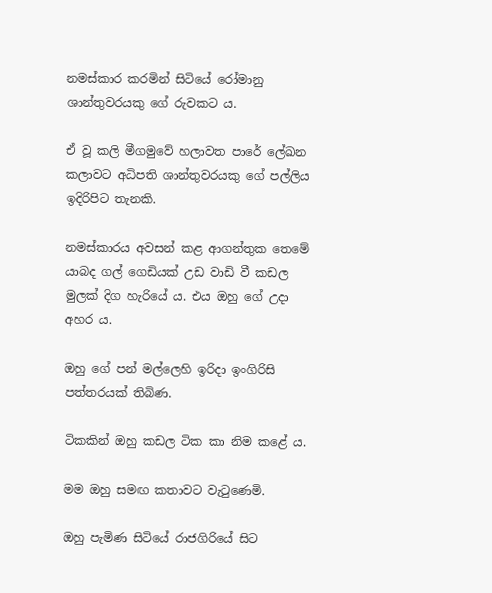නමස්කාර කරමින් සිටියේ රෝමානු ශාන්තුවරයකු ගේ රුවකට ය.

ඒ වූ කලි මීගමුවේ හලාවත පාරේ ලේඛන කලාවට අධිපති ශාන්තුවරයකු ගේ පල්ලිය ඉදිරිපිට තැනකි.

නමස්කාරය අවසන් කළ ආගන්තුක තෙමේ යාබද ගල් ගෙඩියක් උඩ වාඩි වී කඩල මුලක් දිග හැරියේ ය. එය ඔහු ගේ උදා අහර ය.

ඔහු ගේ පන් මල්ලෙහි ඉරිදා ඉංගිරිසි පත්තරයක් තිබිණ.

ටිකකින් ඔහු කඩල ටික කා නිම කළේ ය.

මම ඔහු සමඟ කතාවට වැටුණෙමි.

ඔහු පැමිණ සිටියේ රාජගිරියේ සිට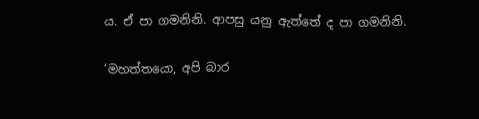ය. ඒ පා ගමනිනි. ආපසු යනු ඇත්තේ ද පා ගමනිනි.

‘මහත්තයො, අපි බාර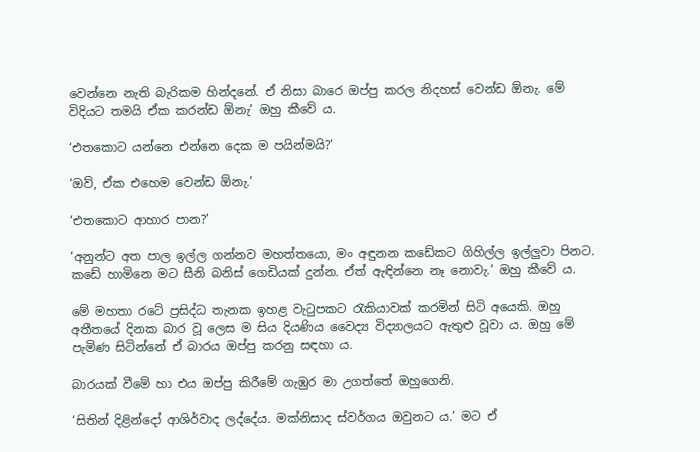වෙන්නෙ නැති බැරිකම හින්දනේ. ඒ නිසා බාරෙ ඔප්පු කරල නිදහස් වෙන්ඩ ඕනැ. මේ විදියට තමයි ඒක කරන්ඩ ඕනැ’ ඔහු කීවේ ය.

‘එතකොට යන්නෙ එන්නෙ දෙක ම පයින්මයි?’

‘ඔව්, ඒක එහෙම වෙන්ඩ ඕනැ.’

‘එතකොට ආහාර පාන?’

‘අනුන්ට අත පාල ඉල්ල ගන්නව මහත්තයො, මං අඳුනන කඩේකට ගිහිල්ල ඉල්ලුවා පිනට. කඩේ හාමිනෙ මට සීනි බනිස් ගෙඩියක් දුන්න. ඒත් ඇඳින්නෙ නෑ නොවැ.’ ඔහු කීවේ ය.

මේ මහතා රටේ ප්‍රසිද්ධ තැනක ඉහළ වැටුපකට රැකියාවක් කරමින් සිටි අයෙකි. ඔහු අතීතයේ දිනක බාර වූ ලෙස ම සිය දියණිය වෛද්‍ය විද්‍යාලයට ඇතුළු වූවා ය. ඔහු මේ පැමිණ සිටින්නේ ඒ බාරය ඔප්පු කරනු සඳහා ය.

බාරයක් වීමේ හා එය ඔප්පු කිරීමේ ගැඹුර මා උගත්තේ ඔහුගෙනි.

‘සිතින් දිළින්දෝ ආශිර්වාද ලද්දේය. මක්නිසාද ස්වර්ගය ඔවුනට ය.’ මට ඒ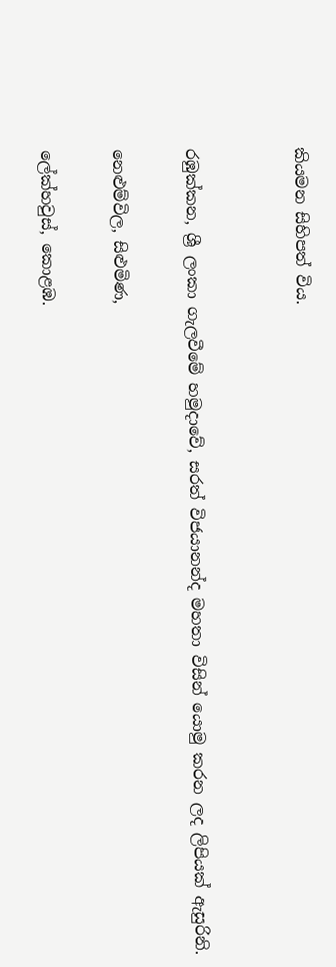කියමන සිහිපත් විය.


රඹුක්කන, ශ්‍රී ලංකා ගැලවීමේ හමුදාවේ, සරත් විජයානන්ද මහතා විසින් යොමු කරන ලද ලිපියක් ඇසුරිනි.

නෙළුම්විල, සිළුමිණ,

ලේක්හවුස්, කොළඹ.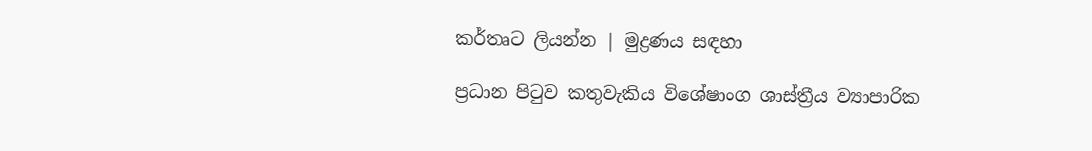කර්තෘට ලියන්න | මුද්‍රණය සඳහා

ප්‍රධාන පිටුව කතුවැකිය විශේෂාංග ශාස්ත්‍රීය ව්‍යාපාරික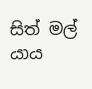සිත් මල් යාය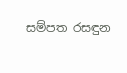සම්පත රසඳුන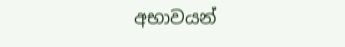අභාවයන්